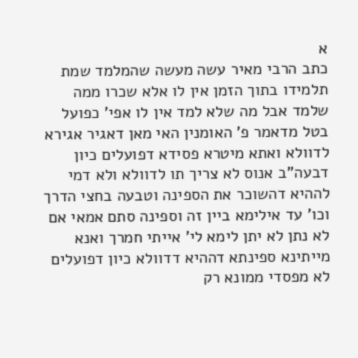א
כתב הרבי מאיר עשה מעשה שהמלמד שמת תלמידו בתוך הזמן אין לו אלא שכרו ממה שלמד אבל מה שלא למד אין לו אפי' כפועל בטל מדאמר פ' האומנין האי מאן דאגיר אגירא לדוולא ואתא מיטרא פסידא דפועלים כיון דבעה"ב אנוס לא צריך תו לדוולא ולא דמי לההיא דהשוכר את הספינה וטבעה בחצי הדרך וכו' עד אילימא ביין זה וספינה סתם אמאי אם לא נתן לא יתן לימא לי' אייתי חמרך ואנא מייתינא ספינתא דההיא דדוולא כיון דפועלים לא מפסדי ממונא רק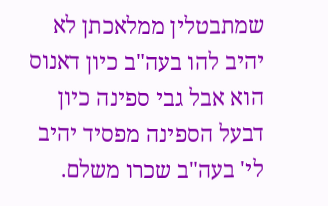שמתבטלין ממלאכתן לא יהיב להו בעה"ב כיון דאנוס הוא אבל גבי ספינה כיון דבעל הספינה מפסיד יהיב לי' בעה"ב שכרו משלם.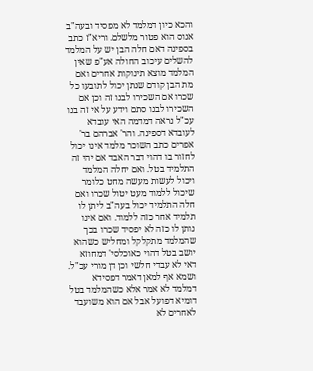והכא כיון דמלמד לא מפסיד ובעה"ב אנוס הוא פטור מלשלם. וריא"ז כתב בספינה דאם חלה הבן יש על המלמד להשלים עיכוב החולה אע"פ שאין המלמד מוצא תינוקות אחרים ואם מת הבן קודם שנתן יכול לתובעו כל שכרו אם השכירו לבנו זה וכן אם השכירו לבנו סתם וידע על אי זה בנו עכ"ל נראה דמדמה האי עובדא לעובדא דספינה. והר' אברהם בר' אפרים כתב השוכר מלמד אינו יכול לחזור בו דהוי דבר האבד אם יהי זה התלמיד בטל. ואם יחלה המלמד ויכול לעשות מעשה מחט כלומר שיכול ללמוד מעט יטול שכרו ואם חלה התלמיד יכול בעה"ב ליתן לו תלמיד אחר כזה ללמוד. ואם אינו נותן לו כזה לא יפסיד שכרו בכך שהמלמד מתקלקל ומחליש כשהוא יושב בטל דהוי כאוכלסי' דמחוזא דאי לא עבדי חלשי וכן דן מורי עכ"ל. ושמא אף למאן דאמר דפסידא דמלמד לא אמר אלא כשהמלמד בטל דומיא דפועל אבל אם הוא משועבד לאחרים לא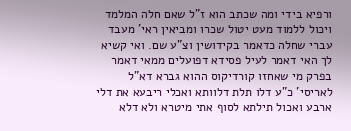ורפיא בידי ומה שכתב הוא ז"ל שאם חלה המלמד ויכול ללמוד מעט יטול שכרו ומביאין ראי' מעבד עברי שחלה כדאמר בקידושין וצ"ע שם. ואי קשיא לך האי דאמר לעיל פסידא דפועלים ממאי דאמר בפרק מי שאחזו קורדיקוס ההוא גברא דא"ל לאריסי' כ"ע דלו תלת דלוותא ואכלי ריבעא את דלי ארבע ואכול תילתא לסוף אתי מיטרא ולא דלא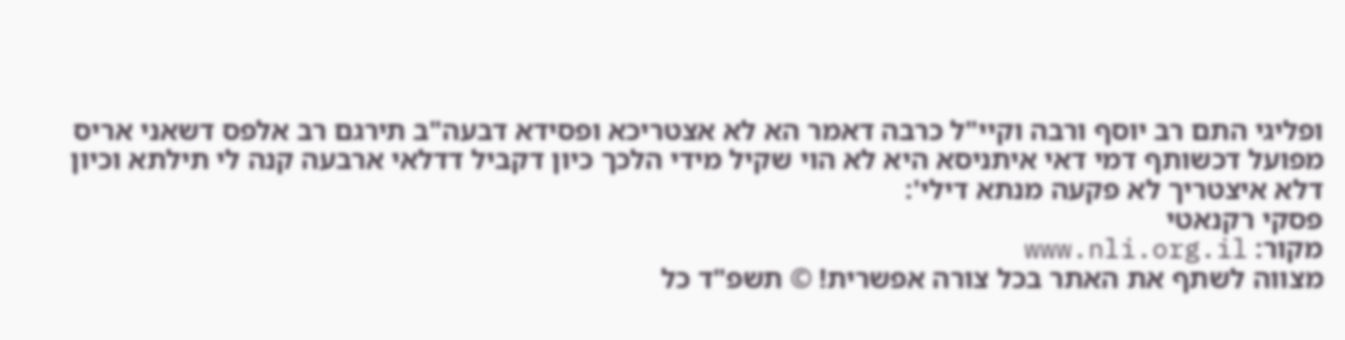ופליגי התם רב יוסף ורבה וקיי"ל כרבה דאמר הא לא אצטריכא ופסידא דבעה"ב תירגם רב אלפס דשאני אריס מפועל דכשותף דמי דאי איתניסא היא לא הוי שקיל מידי הלכך כיון דקביל דדלאי ארבעה קנה לי תילתא וכיון דלא איצטריך לא פקעה מנתא דילי':
פסקי רקנאטי
מקור: www.nli.org.il
מצווה לשתף את האתר בכל צורה אפשרית! © תשפ"ד כל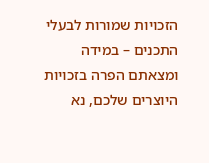הזכויות שמורות לבעלי התכנים – במידה ומצאתם הפרה בזכויות היוצרים שלכם, נא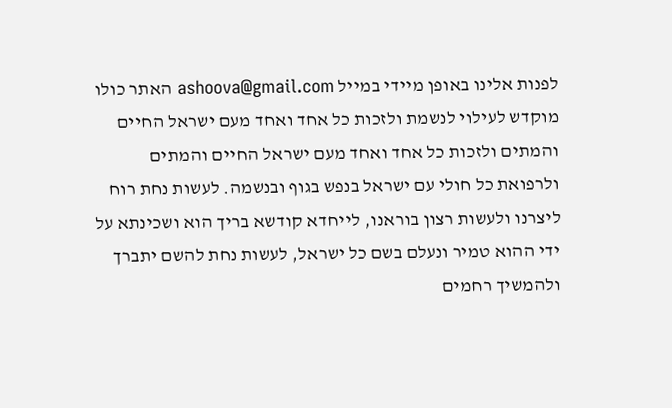לפנות אלינו באופן מיידי במייל ashoova@gmail.com האתר כולו מוקדש לעילוי לנשמת ולזכות כל אחד ואחד מעם ישראל החיים והמתים ולזכות כל אחד ואחד מעם ישראל החיים והמתים ולרפואת כל חולי עם ישראל בנפש בגוף ובנשמה. לעשות נחת רוח ליצרנו ולעשות רצון בוראנו, לייחדא קודשא בריך הוא ושכינתא על ידי ההוא טמיר ונעלם בשם כל ישראל, לעשות נחת להשם יתברך ולהמשיך רחמים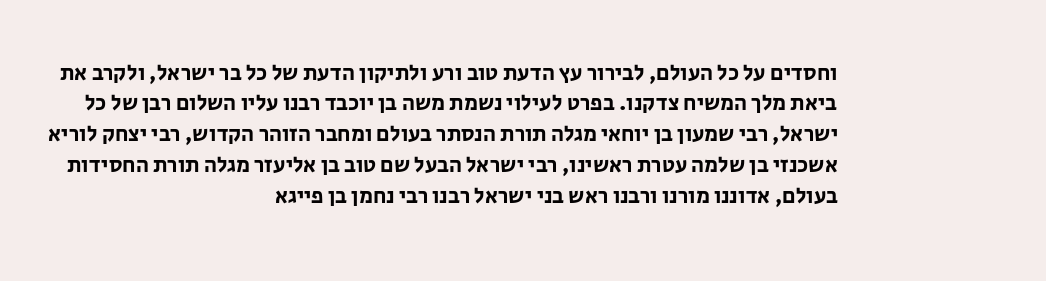וחסדים על כל העולם, לבירור עץ הדעת טוב ורע ולתיקון הדעת של כל בר ישראל, ולקרב את ביאת מלך המשיח צדקנו. בפרט לעילוי נשמת משה בן יוכבד רבנו עליו השלום רבן של כל ישראל, רבי שמעון בן יוחאי מגלה תורת הנסתר בעולם ומחבר הזוהר הקדוש, רבי יצחק לוריא אשכנזי בן שלמה עטרת ראשינו, רבי ישראל הבעל שם טוב בן אליעזר מגלה תורת החסידות בעולם, אדוננו מורנו ורבנו ראש בני ישראל רבנו רבי נחמן בן פייגא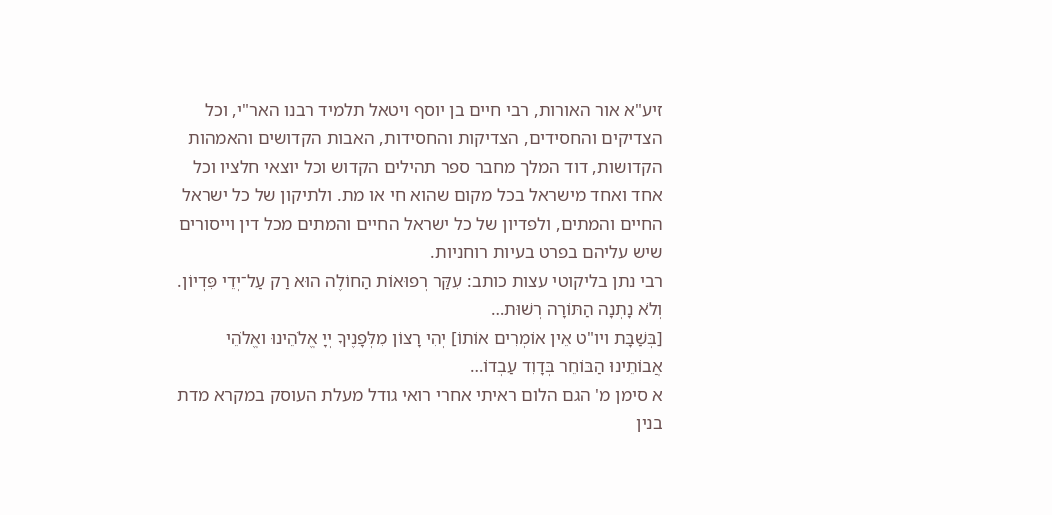זיע"א אור האורות, רבי חיים בן יוסף ויטאל תלמיד רבנו האר"י, וכל הצדיקים והחסידים, הצדיקות והחסידות, האבות הקדושים והאמהות הקדושות, דוד המלך מחבר ספר תהילים הקדוש וכל יוצאי חלציו וכל אחד ואחד מישראל בכל מקום שהוא חי או מת. ולתיקון של כל ישראל החיים והמתים, ולפדיון של כל ישראל החיים והמתים מכל דין וייסורים שיש עליהם בפרט בעיות רוחניות.
רבי נתן בליקוטי עצות כותב: עִקַּר רְפוּאוֹת הַחוֹלֶה הוּא רַק עַל־יְדֵי פִּדְיוֹן. וְלֹא נָתְנָה הַתּוֹרָה רְשׁוּת…
[בְּשַׁבָּת ויו"ט אֵין אוֹמְרִים אוֹתוֹ] יְהִי רָצוֹן מִלְּפָנֶיךָ יְיָ אֱלֹהֵינוּ ואֱלֹהֵי אֲבוֹתֵינוּ הַבּוֹחֵר בְּדָוִד עַבְדוֹ…
א סימן מ' הגם הלום ראיתי אחרי רואי גודל מעלת העוסק במקרא מדת בנין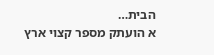הבית…
א הועתק מספר קצוי ארץ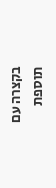בקצרה עם תוספת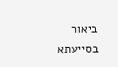ביאור בסייעתא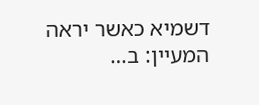דשמיא כאשר יראה המעיין: ב…